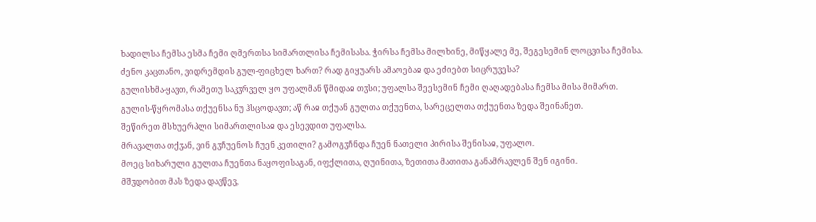ხადილსა ჩემსა ესმა ჩემი ღმერთსა სიმართლისა ჩემისასა. ჭირსა ჩემსა მილხინე, მიწყალე მე, შეგესემინ ლოცვისა ჩემისა.
ძენო კაცთანო, ვიდრემდის გულ-ფიცხელ ხართ? რად გიყუარს ამაოებაჲ და ეძიებთ სიცრუვესა?
გულისხმა-ყავთ, რამეთუ საკჳრველ ყო უფალმან წმიდაჲ თჳსი; უფალსა შეესემინ ჩემი ღაღადებასა ჩემსა მისა მიმართ.
გულის-წყრომასა თქუენსა ნუ ჰსცოდავთ; აწ რაჲ თქუან გულთა თქუენთა, სარეცელთა თქუენთა ზედა შეინანეთ.
შეწირეთ მსხუერპლი სიმართლისაჲ და ესევდით უფალსა.
მრავალთა თქჳან, ვინ გჳჩუენოს ჩუენ კეთილი? გამოგჳჩნდა ჩუენ ნათელი პირისა შენისაჲ, უფალო.
მოეც სიხარული გულთა ჩუენთა ნაყოფისაგან, იფქლითა, ღუინითა, ზეთითა მათითა განამრავლენ შენ იგინი.
მშჳდობით მას ზედა დავწევ,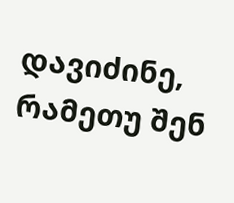დავიძინე, რამეთუ შენ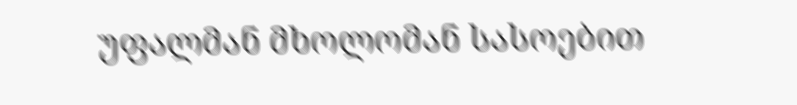უფალმან მხოლომან სასოებით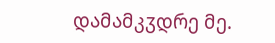დამამკჳდრე მე.